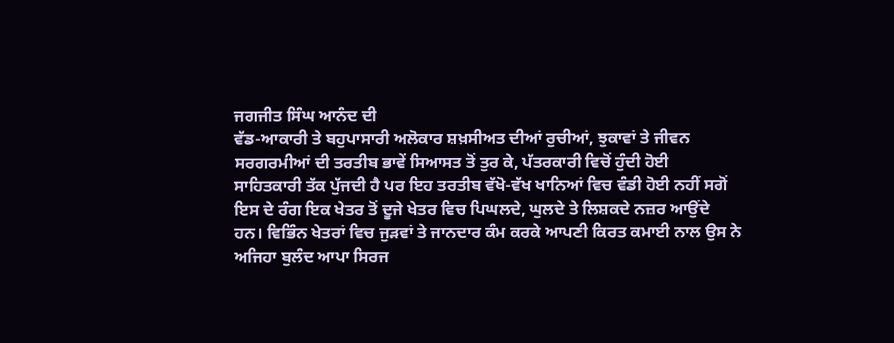ਜਗਜੀਤ ਸਿੰਘ ਆਨੰਦ ਦੀ
ਵੱਡ-ਆਕਾਰੀ ਤੇ ਬਹੁਪਾਸਾਰੀ ਅਲੋਕਾਰ ਸ਼ਖ਼ਸੀਅਤ ਦੀਆਂ ਰੁਚੀਆਂ, ਝੁਕਾਵਾਂ ਤੇ ਜੀਵਨ
ਸਰਗਰਮੀਆਂ ਦੀ ਤਰਤੀਬ ਭਾਵੇਂ ਸਿਆਸਤ ਤੋਂ ਤੁਰ ਕੇ, ਪੱਤਰਕਾਰੀ ਵਿਚੋਂ ਹੁੰਦੀ ਹੋਈ
ਸਾਹਿਤਕਾਰੀ ਤੱਕ ਪੁੱਜਦੀ ਹੈ ਪਰ ਇਹ ਤਰਤੀਬ ਵੱਖੋ-ਵੱਖ ਖਾਨਿਆਂ ਵਿਚ ਵੰਡੀ ਹੋਈ ਨਹੀਂ ਸਗੋਂ
ਇਸ ਦੇ ਰੰਗ ਇਕ ਖੇਤਰ ਤੋਂ ਦੂਜੇ ਖੇਤਰ ਵਿਚ ਪਿਘਲਦੇ, ਘੁਲਦੇ ਤੇ ਲਿਸ਼ਕਦੇ ਨਜ਼ਰ ਆਉਂਦੇ
ਹਨ। ਵਿਭਿੰਨ ਖੇਤਰਾਂ ਵਿਚ ਜੁੜਵਾਂ ਤੇ ਜਾਨਦਾਰ ਕੰਮ ਕਰਕੇ ਆਪਣੀ ਕਿਰਤ ਕਮਾਈ ਨਾਲ ਉਸ ਨੇ
ਅਜਿਹਾ ਬੁਲੰਦ ਆਪਾ ਸਿਰਜ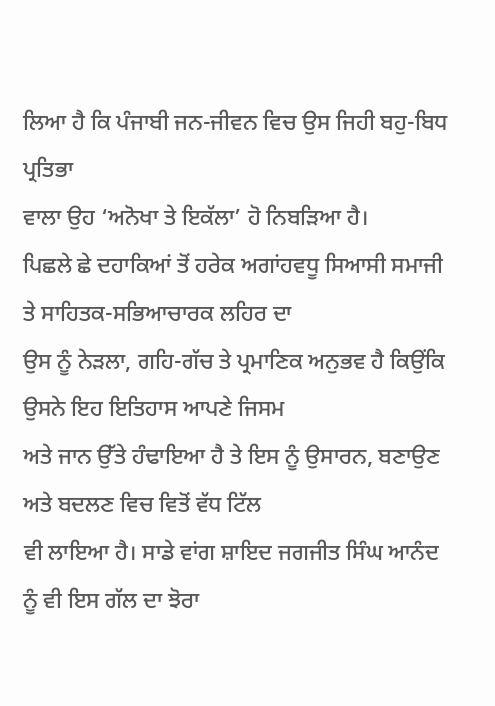ਲਿਆ ਹੈ ਕਿ ਪੰਜਾਬੀ ਜਨ-ਜੀਵਨ ਵਿਚ ਉਸ ਜਿਹੀ ਬਹੁ-ਬਿਧ ਪ੍ਰਤਿਭਾ
ਵਾਲਾ ਉਹ ‘ਅਨੋਖਾ ਤੇ ਇਕੱਲਾ’ ਹੋ ਨਿਬੜਿਆ ਹੈ।
ਪਿਛਲੇ ਛੇ ਦਹਾਕਿਆਂ ਤੋਂ ਹਰੇਕ ਅਗਾਂਹਵਧੂ ਸਿਆਸੀ ਸਮਾਜੀ ਤੇ ਸਾਹਿਤਕ-ਸਭਿਆਚਾਰਕ ਲਹਿਰ ਦਾ
ਉਸ ਨੂੰ ਨੇੜਲਾ, ਗਹਿ-ਗੱਚ ਤੇ ਪ੍ਰਮਾਣਿਕ ਅਨੁਭਵ ਹੈ ਕਿਉਂਕਿ ਉਸਨੇ ਇਹ ਇਤਿਹਾਸ ਆਪਣੇ ਜਿਸਮ
ਅਤੇ ਜਾਨ ਉੱਤੇ ਹੰਢਾਇਆ ਹੈ ਤੇ ਇਸ ਨੂੰ ਉਸਾਰਨ, ਬਣਾਉਣ ਅਤੇ ਬਦਲਣ ਵਿਚ ਵਿਤੋਂ ਵੱਧ ਟਿੱਲ
ਵੀ ਲਾਇਆ ਹੈ। ਸਾਡੇ ਵਾਂਗ ਸ਼ਾਇਦ ਜਗਜੀਤ ਸਿੰਘ ਆਨੰਦ ਨੂੰ ਵੀ ਇਸ ਗੱਲ ਦਾ ਝੋਰਾ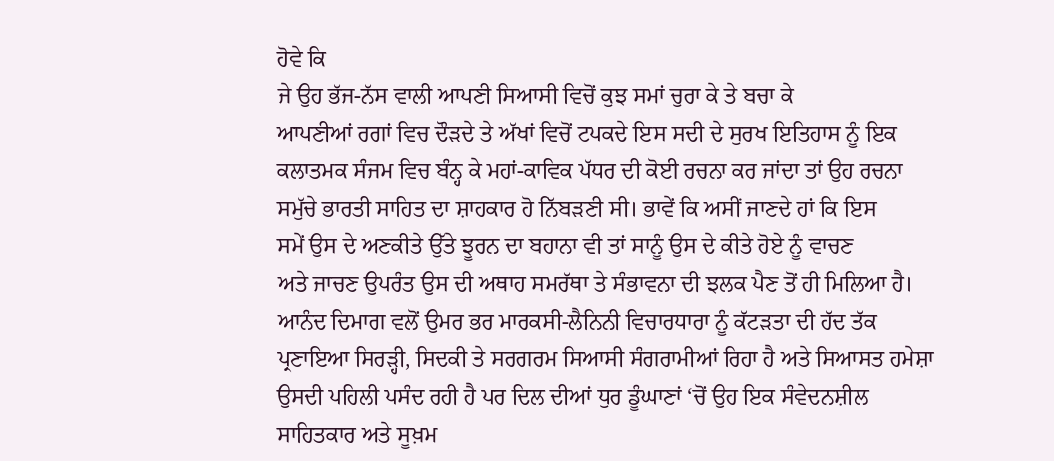ਹੋਵੇ ਕਿ
ਜੇ ਉਹ ਭੱਜ-ਨੱਸ ਵਾਲੀ ਆਪਣੀ ਸਿਆਸੀ ਵਿਚੋਂ ਕੁਝ ਸਮਾਂ ਚੁਰਾ ਕੇ ਤੇ ਬਚਾ ਕੇ
ਆਪਣੀਆਂ ਰਗਾਂ ਵਿਚ ਦੌੜਦੇ ਤੇ ਅੱਖਾਂ ਵਿਚੋਂ ਟਪਕਦੇ ਇਸ ਸਦੀ ਦੇ ਸੁਰਖ ਇਤਿਹਾਸ ਨੂੰ ਇਕ
ਕਲਾਤਮਕ ਸੰਜਮ ਵਿਚ ਬੰਨ੍ਹ ਕੇ ਮਹਾਂ-ਕਾਵਿਕ ਪੱਧਰ ਦੀ ਕੋਈ ਰਚਨਾ ਕਰ ਜਾਂਦਾ ਤਾਂ ਉਹ ਰਚਨਾ
ਸਮੁੱਚੇ ਭਾਰਤੀ ਸਾਹਿਤ ਦਾ ਸ਼ਾਹਕਾਰ ਹੋ ਨਿੱਬੜਣੀ ਸੀ। ਭਾਵੇਂ ਕਿ ਅਸੀਂ ਜਾਣਦੇ ਹਾਂ ਕਿ ਇਸ
ਸਮੇਂ ਉਸ ਦੇ ਅਣਕੀਤੇ ਉੱਤੇ ਝੂਰਨ ਦਾ ਬਹਾਨਾ ਵੀ ਤਾਂ ਸਾਨੂੰ ਉਸ ਦੇ ਕੀਤੇ ਹੋਏ ਨੂੰ ਵਾਚਣ
ਅਤੇ ਜਾਚਣ ਉਪਰੰਤ ਉਸ ਦੀ ਅਥਾਹ ਸਮਰੱਥਾ ਤੇ ਸੰਭਾਵਨਾ ਦੀ ਝਲਕ ਪੈਣ ਤੋਂ ਹੀ ਮਿਲਿਆ ਹੈ।
ਆਨੰਦ ਦਿਮਾਗ ਵਲੋਂ ਉਮਰ ਭਰ ਮਾਰਕਸੀ-ਲੈਨਿਨੀ ਵਿਚਾਰਧਾਰਾ ਨੂੰ ਕੱਟੜਤਾ ਦੀ ਹੱਦ ਤੱਕ
ਪ੍ਰਣਾਇਆ ਸਿਰੜ੍ਹੀ, ਸਿਦਕੀ ਤੇ ਸਰਗਰਮ ਸਿਆਸੀ ਸੰਗਰਾਮੀਆਂ ਰਿਹਾ ਹੈ ਅਤੇ ਸਿਆਸਤ ਹਮੇਸ਼ਾ
ਉਸਦੀ ਪਹਿਲੀ ਪਸੰਦ ਰਹੀ ਹੈ ਪਰ ਦਿਲ ਦੀਆਂ ਧੁਰ ਡੂੰਘਾਣਾਂ ‘ਚੋਂ ਉਹ ਇਕ ਸੰਵੇਦਨਸ਼ੀਲ
ਸਾਹਿਤਕਾਰ ਅਤੇ ਸੂਖ਼ਮ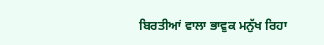ਬਿਰਤੀਆਂ ਵਾਲਾ ਭਾਵੁਕ ਮਨੁੱਖ ਰਿਹਾ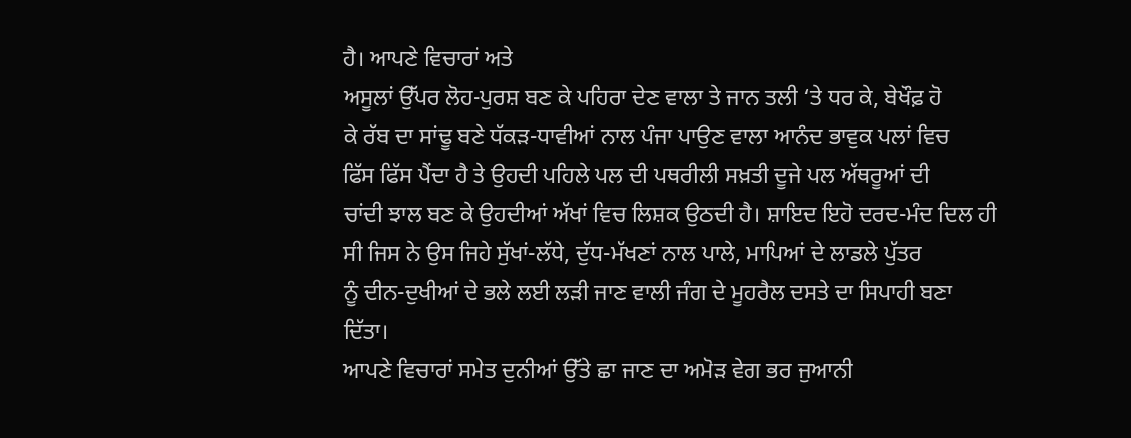ਹੈ। ਆਪਣੇ ਵਿਚਾਰਾਂ ਅਤੇ
ਅਸੂਲਾਂ ਉੱਪਰ ਲੋਹ-ਪੁਰਸ਼ ਬਣ ਕੇ ਪਹਿਰਾ ਦੇਣ ਵਾਲਾ ਤੇ ਜਾਨ ਤਲੀ ‘ਤੇ ਧਰ ਕੇ, ਬੇਖੌਫ਼ ਹੋ
ਕੇ ਰੱਬ ਦਾ ਸਾਂਢੂ ਬਣੇ ਧੱਕੜ-ਧਾਵੀਆਂ ਨਾਲ ਪੰਜਾ ਪਾਉਣ ਵਾਲਾ ਆਨੰਦ ਭਾਵੁਕ ਪਲਾਂ ਵਿਚ
ਫਿੱਸ ਫਿੱਸ ਪੈਂਦਾ ਹੈ ਤੇ ਉਹਦੀ ਪਹਿਲੇ ਪਲ ਦੀ ਪਥਰੀਲੀ ਸਖ਼ਤੀ ਦੂਜੇ ਪਲ ਅੱਥਰੂਆਂ ਦੀ
ਚਾਂਦੀ ਝਾਲ ਬਣ ਕੇ ਉਹਦੀਆਂ ਅੱਖਾਂ ਵਿਚ ਲਿਸ਼ਕ ਉਠਦੀ ਹੈ। ਸ਼ਾਇਦ ਇਹੋ ਦਰਦ-ਮੰਦ ਦਿਲ ਹੀ
ਸੀ ਜਿਸ ਨੇ ਉਸ ਜਿਹੇ ਸੁੱਖਾਂ-ਲੱਧੇ, ਦੁੱਧ-ਮੱਖਣਾਂ ਨਾਲ ਪਾਲੇ, ਮਾਪਿਆਂ ਦੇ ਲਾਡਲੇ ਪੁੱਤਰ
ਨੂੰ ਦੀਨ-ਦੁਖੀਆਂ ਦੇ ਭਲੇ ਲਈ ਲੜੀ ਜਾਣ ਵਾਲੀ ਜੰਗ ਦੇ ਮੂਹਰੈਲ ਦਸਤੇ ਦਾ ਸਿਪਾਹੀ ਬਣਾ
ਦਿੱਤਾ।
ਆਪਣੇ ਵਿਚਾਰਾਂ ਸਮੇਤ ਦੁਨੀਆਂ ਉੱਤੇ ਛਾ ਜਾਣ ਦਾ ਅਮੋੜ ਵੇਗ ਭਰ ਜੁਆਨੀ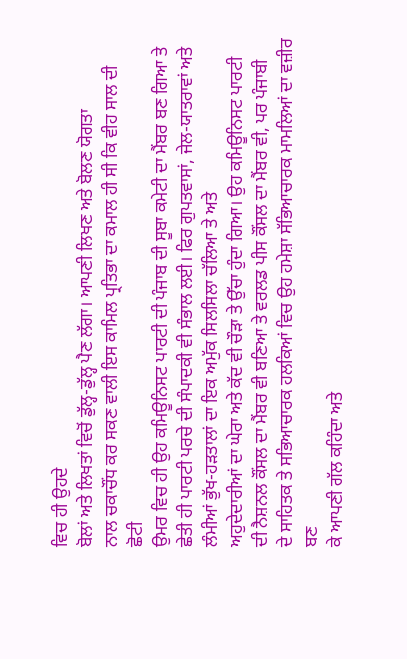ਵਿਚ ਹੀ ਉਹਦੇ
ਬੋਲਾਂ ਅਤੇ ਲਿਖਤਾਂ ਵਿਚੋਂ ਡੁੱਲ੍ਹ-ਡੁੱਲ੍ਹ ਪੈਣ ਲੱਗਾ। ਆਪਣੀ ਲਿਖਣ ਅਤੇ ਬੋਲਣ ਯੋਗਤਾ
ਨਾਲ ਚਕਾਚੌਂਧ ਕਰ ਸਕਣ ਵਾਲੀ ਇਸ ਕਾਮਿਲ ਪ੍ਰਤਿਭਾ ਦਾ ਕਮਾਲ ਹੀ ਸੀ ਕਿ ਵੀਹ ਸਾਲ ਦੀ ਛੋਟੀ
ਉਮਰ ਵਿਚ ਹੀ ਉਹ ਕਮਿਊਨਿਸਟ ਪਾਰਟੀ ਦੀ ਪੰਜਾਬ ਦੀ ਸੂਬਾ ਕਮੇਟੀ ਦਾ ਮੈਂਬਰ ਬਣ ਗਿਆ ਤੇ
ਛੇਤੀ ਹੀ ਪਾਰਟੀ ਪਰਚੇ ਦੀ ਸੰਪਾਦਕੀ ਵੀ ਸੰਭਾਲ ਲਈ। ਫਿਰ ਗੁਪਤਵਾਸਾਂ, ਜੇਲ-ਯਾਤਰਾਵਾਂ ਅਤੇ
ਲੰਮੀਆਂ ਭੁੱਖ-ਹੜਤਾਲਾਂ ਦਾ ਇਕ ਅਮੁੱਕ ਸਿਲਸਿਲਾ ਚੱਲਿਆ ਤੇ ਅਤੇ
ਅਹੁਦੇਦਾਰੀਆਂ ਦਾ ਘੇਰਾ ਅਤੇ ਕੱਦ ਵੀ ਚੌੜਾ ਤੇ ਉੱਚਾ ਹੁੰਦਾ ਗਿਆ। ਉਹ ਕਮਿਊਨਿਸਟ ਪਾਰਟੀ
ਦੀ ਨੈਸ਼ਨਲ ਕੌਂਸਲ ਦਾ ਮੈਂਬਰ ਵੀ ਬਣਿਆ ਤੇ ਵਰਲਡ ਪੀਸ ਕੌਂਸਲ ਦਾ ਮੈਂਬਰ ਵੀ, ਪਰ ਪੰਜਾਬੀ
ਦੇ ਸਾਹਿਤਕ ਤੇ ਸਭਿਆਚਾਰਕ ਹਲਕਿਆਂ ਵਿਚ ਉਹ ਹਮੇਸ਼ਾ ਸੱਭਿਆਚਾਰਕ ਮਾਮਲਿਆਂ ਦਾ ਵਜ਼ੀਰ ਬਣ
ਕੇ ਆਪਣੀ ਗੱਲ ਕਹਿੰਦਾ ਅਤੇ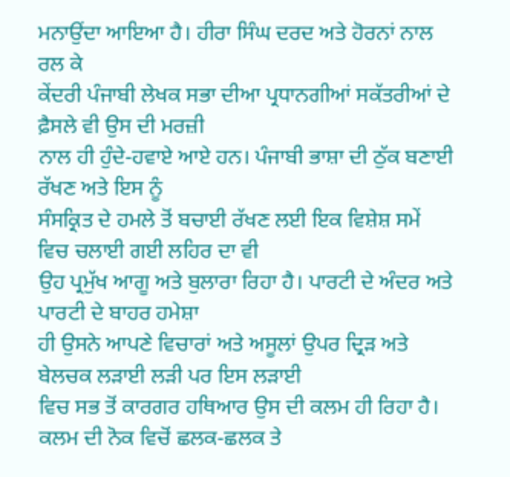ਮਨਾਉਂਦਾ ਆਇਆ ਹੈ। ਹੀਰਾ ਸਿੰਘ ਦਰਦ ਅਤੇ ਹੋਰਨਾਂ ਨਾਲ ਰਲ ਕੇ
ਕੇਂਦਰੀ ਪੰਜਾਬੀ ਲੇਖਕ ਸਭਾ ਦੀਆ ਪ੍ਰਧਾਨਗੀਆਂ ਸਕੱਤਰੀਆਂ ਦੇ ਫ਼ੈਸਲੇ ਵੀ ਉਸ ਦੀ ਮਰਜ਼ੀ
ਨਾਲ ਹੀ ਹੁੰਦੇ-ਹਵਾਏ ਆਏ ਹਨ। ਪੰਜਾਬੀ ਭਾਸ਼ਾ ਦੀ ਠੁੱਕ ਬਣਾਈ ਰੱਖਣ ਅਤੇ ਇਸ ਨੂੰ
ਸੰਸਕ੍ਰਿਤ ਦੇ ਹਮਲੇ ਤੋਂ ਬਚਾਈ ਰੱਖਣ ਲਈ ਇਕ ਵਿਸ਼ੇਸ਼ ਸਮੇਂ ਵਿਚ ਚਲਾਈ ਗਈ ਲਹਿਰ ਦਾ ਵੀ
ਉਹ ਪ੍ਰਮੁੱਖ ਆਗੂ ਅਤੇ ਬੁਲਾਰਾ ਰਿਹਾ ਹੈ। ਪਾਰਟੀ ਦੇ ਅੰਦਰ ਅਤੇ ਪਾਰਟੀ ਦੇ ਬਾਹਰ ਹਮੇਸ਼ਾ
ਹੀ ਉਸਨੇ ਆਪਣੇ ਵਿਚਾਰਾਂ ਅਤੇ ਅਸੂਲਾਂ ਉਪਰ ਦ੍ਰਿੜ ਅਤੇ ਬੇਲਚਕ ਲੜਾਈ ਲੜੀ ਪਰ ਇਸ ਲੜਾਈ
ਵਿਚ ਸਭ ਤੋਂ ਕਾਰਗਰ ਹਥਿਆਰ ਉਸ ਦੀ ਕਲਮ ਹੀ ਰਿਹਾ ਹੈ।
ਕਲਮ ਦੀ ਨੋਕ ਵਿਚੋਂ ਛਲਕ-ਛਲਕ ਤੇ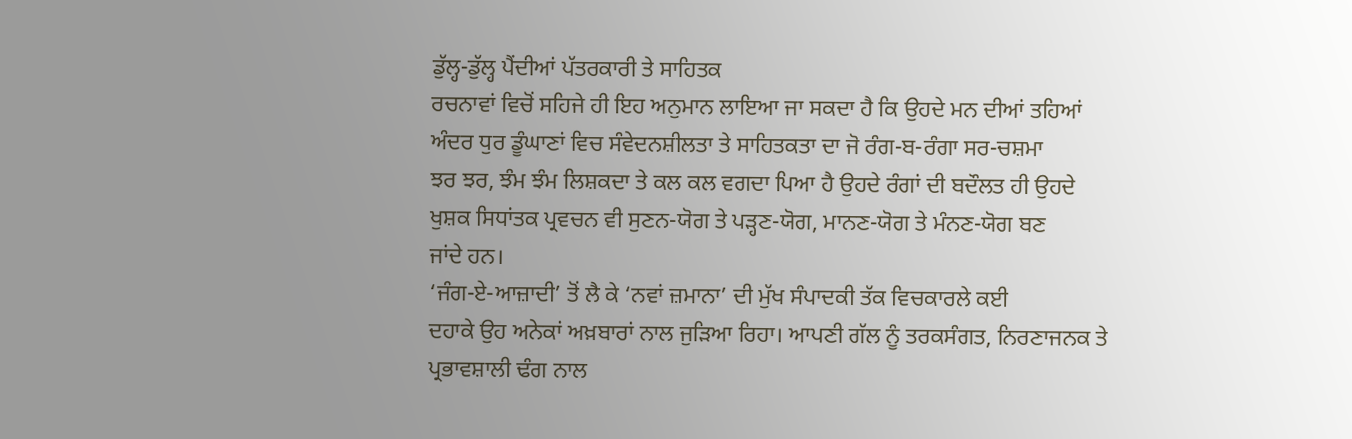ਡੁੱਲ੍ਹ-ਡੁੱਲ੍ਹ ਪੈਂਦੀਆਂ ਪੱਤਰਕਾਰੀ ਤੇ ਸਾਹਿਤਕ
ਰਚਨਾਵਾਂ ਵਿਚੋਂ ਸਹਿਜੇ ਹੀ ਇਹ ਅਨੁਮਾਨ ਲਾਇਆ ਜਾ ਸਕਦਾ ਹੈ ਕਿ ਉਹਦੇ ਮਨ ਦੀਆਂ ਤਹਿਆਂ
ਅੰਦਰ ਧੁਰ ਡੂੰਘਾਣਾਂ ਵਿਚ ਸੰਵੇਦਨਸ਼ੀਲਤਾ ਤੇ ਸਾਹਿਤਕਤਾ ਦਾ ਜੋ ਰੰਗ-ਬ-ਰੰਗਾ ਸਰ-ਚਸ਼ਮਾ
ਝਰ ਝਰ, ਝੰਮ ਝੰਮ ਲਿਸ਼ਕਦਾ ਤੇ ਕਲ ਕਲ ਵਗਦਾ ਪਿਆ ਹੈ ਉਹਦੇ ਰੰਗਾਂ ਦੀ ਬਦੌਲਤ ਹੀ ਉਹਦੇ
ਖੁਸ਼ਕ ਸਿਧਾਂਤਕ ਪ੍ਰਵਚਨ ਵੀ ਸੁਣਨ-ਯੋਗ ਤੇ ਪੜ੍ਹਣ-ਯੋਗ, ਮਾਨਣ-ਯੋਗ ਤੇ ਮੰਨਣ-ਯੋਗ ਬਣ
ਜਾਂਦੇ ਹਨ।
‘ਜੰਗ-ਏ-ਆਜ਼ਾਦੀ’ ਤੋਂ ਲੈ ਕੇ ‘ਨਵਾਂ ਜ਼ਮਾਨਾ’ ਦੀ ਮੁੱਖ ਸੰਪਾਦਕੀ ਤੱਕ ਵਿਚਕਾਰਲੇ ਕਈ
ਦਹਾਕੇ ਉਹ ਅਨੇਕਾਂ ਅਖ਼ਬਾਰਾਂ ਨਾਲ ਜੁੜਿਆ ਰਿਹਾ। ਆਪਣੀ ਗੱਲ ਨੂੰ ਤਰਕਸੰਗਤ, ਨਿਰਣਾਜਨਕ ਤੇ
ਪ੍ਰਭਾਵਸ਼ਾਲੀ ਢੰਗ ਨਾਲ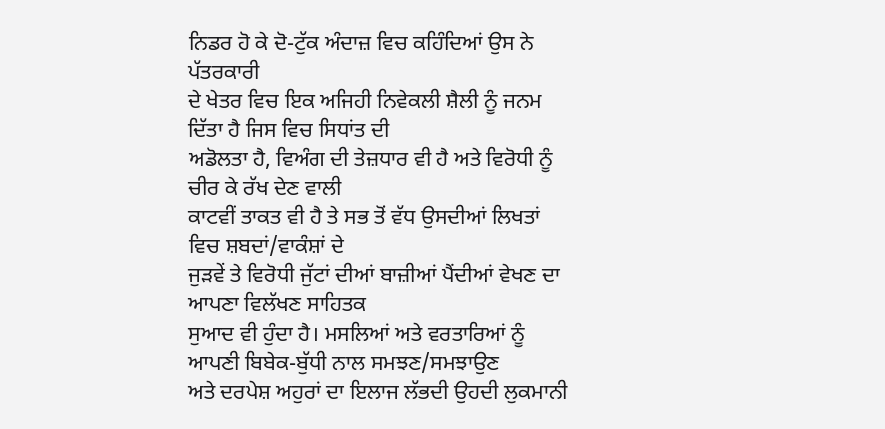ਨਿਡਰ ਹੋ ਕੇ ਦੋ-ਟੁੱਕ ਅੰਦਾਜ਼ ਵਿਚ ਕਹਿੰਦਿਆਂ ਉਸ ਨੇ ਪੱਤਰਕਾਰੀ
ਦੇ ਖੇਤਰ ਵਿਚ ਇਕ ਅਜਿਹੀ ਨਿਵੇਕਲੀ ਸ਼ੈਲੀ ਨੂੰ ਜਨਮ ਦਿੱਤਾ ਹੈ ਜਿਸ ਵਿਚ ਸਿਧਾਂਤ ਦੀ
ਅਡੋਲਤਾ ਹੈ, ਵਿਅੰਗ ਦੀ ਤੇਜ਼ਧਾਰ ਵੀ ਹੈ ਅਤੇ ਵਿਰੋਧੀ ਨੂੰ ਚੀਰ ਕੇ ਰੱਖ ਦੇਣ ਵਾਲੀ
ਕਾਟਵੀਂ ਤਾਕਤ ਵੀ ਹੈ ਤੇ ਸਭ ਤੋਂ ਵੱਧ ਉਸਦੀਆਂ ਲਿਖਤਾਂ ਵਿਚ ਸ਼ਬਦਾਂ/ਵਾਕੰਸ਼ਾਂ ਦੇ
ਜੁੜਵੇਂ ਤੇ ਵਿਰੋਧੀ ਜੁੱਟਾਂ ਦੀਆਂ ਬਾਜ਼ੀਆਂ ਪੈਂਦੀਆਂ ਵੇਖਣ ਦਾ ਆਪਣਾ ਵਿਲੱਖਣ ਸਾਹਿਤਕ
ਸੁਆਦ ਵੀ ਹੁੰਦਾ ਹੈ। ਮਸਲਿਆਂ ਅਤੇ ਵਰਤਾਰਿਆਂ ਨੂੰ ਆਪਣੀ ਬਿਬੇਕ-ਬੁੱਧੀ ਨਾਲ ਸਮਝਣ/ਸਮਝਾਉਣ
ਅਤੇ ਦਰਪੇਸ਼ ਅਹੁਰਾਂ ਦਾ ਇਲਾਜ ਲੱਭਦੀ ਉਹਦੀ ਲੁਕਮਾਨੀ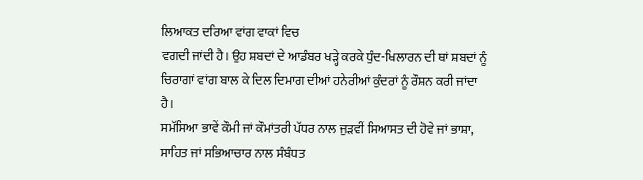ਲਿਆਕਤ ਦਰਿਆ ਵਾਂਗ ਵਾਕਾਂ ਵਿਚ
ਵਗਦੀ ਜਾਂਦੀ ਹੈ। ਉਹ ਸ਼ਬਦਾਂ ਦੇ ਆਡੰਬਰ ਖੜ੍ਹੇ ਕਰਕੇ ਧੁੰਦ-ਖਿਲਾਰਨ ਦੀ ਥਾਂ ਸ਼ਬਦਾਂ ਨੂੰ
ਚਿਰਾਗਾਂ ਵਾਂਗ ਬਾਲ ਕੇ ਦਿਲ ਦਿਮਾਗ ਦੀਆਂ ਹਨੇਰੀਆਂ ਕੁੰਦਰਾਂ ਨੂੰ ਰੌਸ਼ਨ ਕਰੀ ਜਾਂਦਾ ਹੈ।
ਸਮੱਸਿਆ ਭਾਵੇਂ ਕੌਮੀ ਜਾਂ ਕੌਮਾਂਤਰੀ ਪੱਧਰ ਨਾਲ ਜੁੜਵੀਂ ਸਿਆਸਤ ਦੀ ਹੋਵੇ ਜਾਂ ਭਾਸ਼ਾ,
ਸਾਹਿਤ ਜਾਂ ਸਭਿਆਚਾਰ ਨਾਲ ਸੰਬੰਧਤ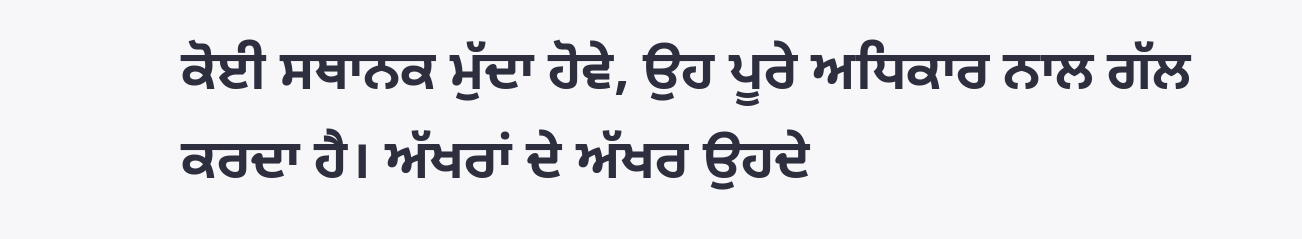ਕੋਈ ਸਥਾਨਕ ਮੁੱਦਾ ਹੋਵੇ, ਉਹ ਪੂਰੇ ਅਧਿਕਾਰ ਨਾਲ ਗੱਲ
ਕਰਦਾ ਹੈ। ਅੱਖਰਾਂ ਦੇ ਅੱਖਰ ਉਹਦੇ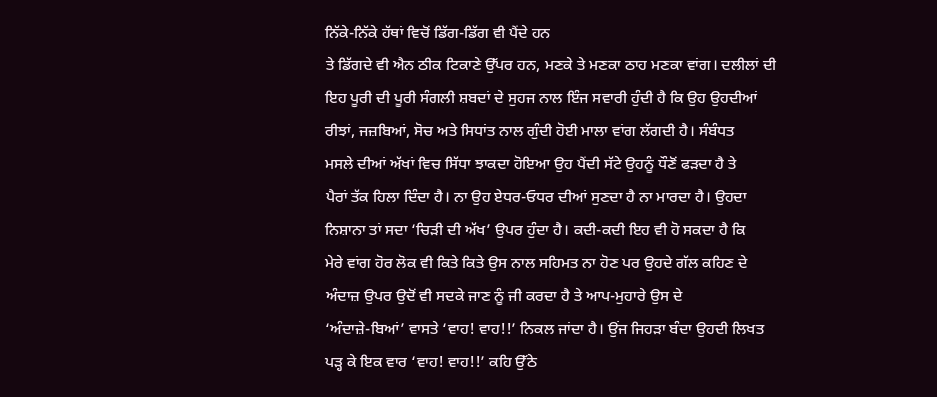ਨਿੱਕੇ-ਨਿੱਕੇ ਹੱਥਾਂ ਵਿਚੋਂ ਡਿੱਗ-ਡਿੱਗ ਵੀ ਪੈਂਦੇ ਹਨ
ਤੇ ਡਿੱਗਦੇ ਵੀ ਐਨ ਠੀਕ ਟਿਕਾਣੇ ਉੱਪਰ ਹਨ, ਮਣਕੇ ਤੇ ਮਣਕਾ ਠਾਹ ਮਣਕਾ ਵਾਂਗ। ਦਲੀਲਾਂ ਦੀ
ਇਹ ਪੂਰੀ ਦੀ ਪੂਰੀ ਸੰਗਲੀ ਸ਼ਬਦਾਂ ਦੇ ਸੁਹਜ ਨਾਲ ਇੰਜ ਸਵਾਰੀ ਹੁੰਦੀ ਹੈ ਕਿ ਉਹ ਉਹਦੀਆਂ
ਰੀਝਾਂ, ਜਜ਼ਬਿਆਂ, ਸੋਚ ਅਤੇ ਸਿਧਾਂਤ ਨਾਲ ਗੁੰਦੀ ਹੋਈ ਮਾਲਾ ਵਾਂਗ ਲੱਗਦੀ ਹੈ। ਸੰਬੰਧਤ
ਮਸਲੇ ਦੀਆਂ ਅੱਖਾਂ ਵਿਚ ਸਿੱਧਾ ਝਾਕਦਾ ਹੋਇਆ ਉਹ ਪੈਂਦੀ ਸੱਟੇ ਉਹਨੂੰ ਧੌਣੋਂ ਫੜਦਾ ਹੈ ਤੇ
ਪੈਰਾਂ ਤੱਕ ਹਿਲਾ ਦਿੰਦਾ ਹੈ। ਨਾ ਉਹ ਏਧਰ-ਓਧਰ ਦੀਆਂ ਸੁਣਦਾ ਹੈ ਨਾ ਮਾਰਦਾ ਹੈ। ਉਹਦਾ
ਨਿਸ਼ਾਨਾ ਤਾਂ ਸਦਾ ‘ਚਿੜੀ ਦੀ ਅੱਖ’ ਉਪਰ ਹੁੰਦਾ ਹੈ। ਕਦੀ-ਕਦੀ ਇਹ ਵੀ ਹੋ ਸਕਦਾ ਹੈ ਕਿ
ਮੇਰੇ ਵਾਂਗ ਹੋਰ ਲੋਕ ਵੀ ਕਿਤੇ ਕਿਤੇ ਉਸ ਨਾਲ ਸਹਿਮਤ ਨਾ ਹੋਣ ਪਰ ਉਹਦੇ ਗੱਲ ਕਹਿਣ ਦੇ
ਅੰਦਾਜ਼ ਉਪਰ ਉਦੋਂ ਵੀ ਸਦਕੇ ਜਾਣ ਨੂੰ ਜੀ ਕਰਦਾ ਹੈ ਤੇ ਆਪ-ਮੁਹਾਰੇ ਉਸ ਦੇ
‘ਅੰਦਾਜ਼ੇ-ਬਿਆਂ’ ਵਾਸਤੇ ‘ਵਾਹ! ਵਾਹ!!’ ਨਿਕਲ ਜਾਂਦਾ ਹੈ। ਉਂਜ ਜਿਹੜਾ ਬੰਦਾ ਉਹਦੀ ਲਿਖਤ
ਪੜ੍ਹ ਕੇ ਇਕ ਵਾਰ ‘ਵਾਹ! ਵਾਹ!!’ ਕਹਿ ਉੱਠੇ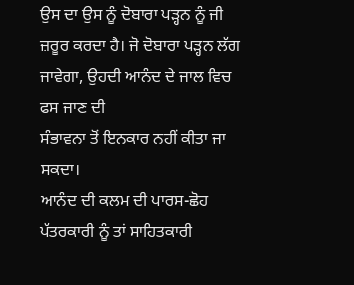ਉਸ ਦਾ ਉਸ ਨੂੰ ਦੋਬਾਰਾ ਪੜ੍ਹਨ ਨੂੰ ਜੀ
ਜ਼ਰੂਰ ਕਰਦਾ ਹੈ। ਜੋ ਦੋਬਾਰਾ ਪੜ੍ਹਨ ਲੱਗ ਜਾਵੇਗਾ, ਉਹਦੀ ਆਨੰਦ ਦੇ ਜਾਲ ਵਿਚ ਫਸ ਜਾਣ ਦੀ
ਸੰਭਾਵਨਾ ਤੋਂ ਇਨਕਾਰ ਨਹੀਂ ਕੀਤਾ ਜਾ ਸਕਦਾ।
ਆਨੰਦ ਦੀ ਕਲਮ ਦੀ ਪਾਰਸ-ਛੋਹ ਪੱਤਰਕਾਰੀ ਨੂੰ ਤਾਂ ਸਾਹਿਤਕਾਰੀ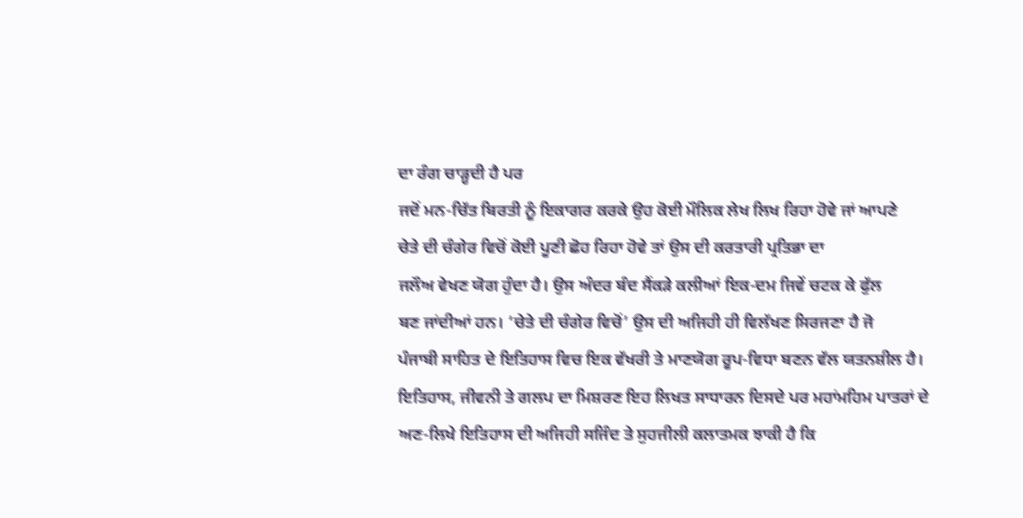ਦਾ ਰੰਗ ਚਾੜ੍ਹਦੀ ਹੈ ਪਰ
ਜਦੋਂ ਮਨ-ਚਿੱਤ ਬਿਰਤੀ ਨੂੰ ਇਕਾਗਰ ਕਰਕੇ ਉਹ ਕੋਈ ਮੌਲਿਕ ਲੇਖ ਲਿਖ ਰਿਹਾ ਹੋਵੇ ਜਾਂ ਆਪਣੇ
ਚੇਤੇ ਦੀ ਚੰਗੇਰ ਵਿਚੋਂ ਕੋਈ ਪੂਣੀ ਛੋਹ ਰਿਹਾ ਹੋਵੇ ਤਾਂ ਉਸ ਦੀ ਕਰਤਾਰੀ ਪ੍ਰਤਿਭਾ ਦਾ
ਜਲੌਅ ਵੇਖਣ ਯੋਗ ਹੁੰਦਾ ਹੈ। ਉਸ ਅੰਦਰ ਬੰਦ ਸੈਂਕੜੇ ਕਲੀਆਂ ਇਕ-ਦਮ ਜਿਵੇਂ ਚਟਕ ਕੇ ਫੁੱਲ
ਬਣ ਜਾਂਦੀਆਂ ਹਨ। ‘ਚੇਤੇ ਦੀ ਚੰਗੇਰ ਵਿਚੋਂ’ ਉਸ ਦੀ ਅਜਿਹੀ ਹੀ ਵਿਲੱਖਣ ਸਿਰਜਣਾ ਹੈ ਜੋ
ਪੰਜਾਬੀ ਸਾਹਿਤ ਦੇ ਇਤਿਹਾਸ ਵਿਚ ਇਕ ਵੱਖਰੀ ਤੇ ਮਾਣਯੋਗ ਰੂਪ-ਵਿਧਾ ਬਣਨ ਵੱਲ ਯਤਨਸ਼ੀਲ ਹੈ।
ਇਤਿਹਾਸ, ਜੀਵਨੀ ਤੇ ਗਲਪ ਦਾ ਮਿਸ਼ਰਣ ਇਹ ਲਿਖਤ ਸਾਧਾਰਨ ਦਿਸਦੇ ਪਰ ਮਹਾਂਮਹਿਮ ਪਾਤਰਾਂ ਦੇ
ਅਣ-ਲਿਖੇ ਇਤਿਹਾਸ ਦੀ ਅਜਿਹੀ ਸਜਿੰਦ ਤੇ ਸੁਹਜੀਲੀ ਕਲਾਤਮਕ ਝਾਕੀ ਹੈ ਕਿ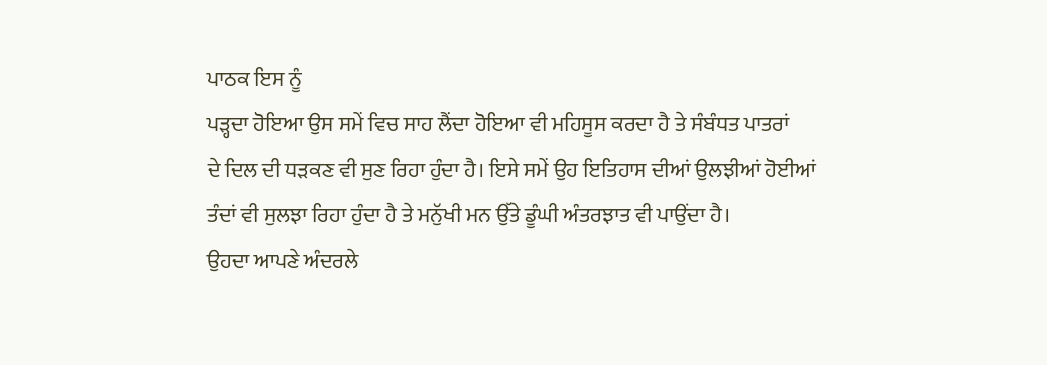ਪਾਠਕ ਇਸ ਨੂੰ
ਪੜ੍ਹਦਾ ਹੋਇਆ ਉਸ ਸਮੇਂ ਵਿਚ ਸਾਹ ਲੈਂਦਾ ਹੋਇਆ ਵੀ ਮਹਿਸੂਸ ਕਰਦਾ ਹੈ ਤੇ ਸੰਬੰਧਤ ਪਾਤਰਾਂ
ਦੇ ਦਿਲ ਦੀ ਧੜਕਣ ਵੀ ਸੁਣ ਰਿਹਾ ਹੁੰਦਾ ਹੈ। ਇਸੇ ਸਮੇਂ ਉਹ ਇਤਿਹਾਸ ਦੀਆਂ ਉਲਝੀਆਂ ਹੋਈਆਂ
ਤੰਦਾਂ ਵੀ ਸੁਲਝਾ ਰਿਹਾ ਹੁੰਦਾ ਹੈ ਤੇ ਮਨੁੱਖੀ ਮਨ ਉੱਤੇ ਡੂੰਘੀ ਅੰਤਰਝਾਤ ਵੀ ਪਾਉਂਦਾ ਹੈ।
ਉਹਦਾ ਆਪਣੇ ਅੰਦਰਲੇ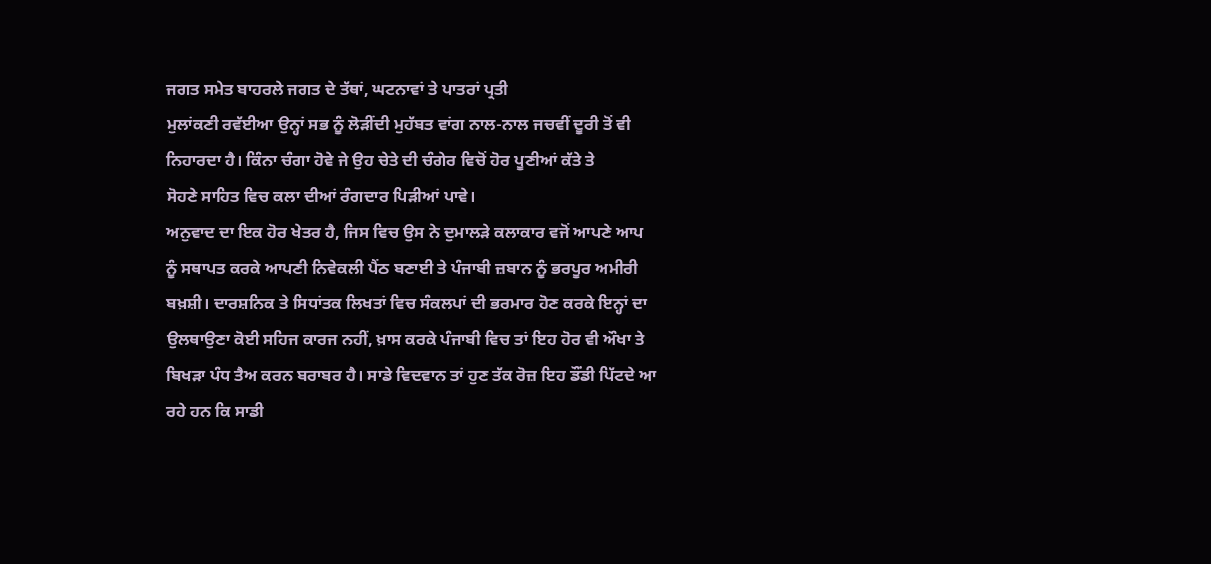ਜਗਤ ਸਮੇਤ ਬਾਹਰਲੇ ਜਗਤ ਦੇ ਤੱਥਾਂ, ਘਟਨਾਵਾਂ ਤੇ ਪਾਤਰਾਂ ਪ੍ਰਤੀ
ਮੁਲਾਂਕਣੀ ਰਵੱਈਆ ਉਨ੍ਹਾਂ ਸਭ ਨੂੰ ਲੋੜੀਂਦੀ ਮੁਹੱਬਤ ਵਾਂਗ ਨਾਲ-ਨਾਲ ਜਚਵੀਂ ਦੂਰੀ ਤੋਂ ਵੀ
ਨਿਹਾਰਦਾ ਹੈ। ਕਿੰਨਾ ਚੰਗਾ ਹੋਵੇ ਜੇ ਉਹ ਚੇਤੇ ਦੀ ਚੰਗੇਰ ਵਿਚੋਂ ਹੋਰ ਪੂਣੀਆਂ ਕੱਤੇ ਤੇ
ਸੋਹਣੇ ਸਾਹਿਤ ਵਿਚ ਕਲਾ ਦੀਆਂ ਰੰਗਦਾਰ ਪਿੜੀਆਂ ਪਾਵੇ।
ਅਨੁਵਾਦ ਦਾ ਇਕ ਹੋਰ ਖੇਤਰ ਹੈ, ਜਿਸ ਵਿਚ ਉਸ ਨੇ ਦੁਮਾਲੜੇ ਕਲਾਕਾਰ ਵਜੋਂ ਆਪਣੇ ਆਪ
ਨੂੰ ਸਥਾਪਤ ਕਰਕੇ ਆਪਣੀ ਨਿਵੇਕਲੀ ਪੈਂਠ ਬਣਾਈ ਤੇ ਪੰਜਾਬੀ ਜ਼ਬਾਨ ਨੂੰ ਭਰਪੂਰ ਅਮੀਰੀ
ਬਖ਼ਸ਼ੀ। ਦਾਰਸ਼ਨਿਕ ਤੇ ਸਿਧਾਂਤਕ ਲਿਖਤਾਂ ਵਿਚ ਸੰਕਲਪਾਂ ਦੀ ਭਰਮਾਰ ਹੋਣ ਕਰਕੇ ਇਨ੍ਹਾਂ ਦਾ
ਉਲਥਾਉਣਾ ਕੋਈ ਸਹਿਜ ਕਾਰਜ ਨਹੀਂ, ਖ਼ਾਸ ਕਰਕੇ ਪੰਜਾਬੀ ਵਿਚ ਤਾਂ ਇਹ ਹੋਰ ਵੀ ਔਖਾ ਤੇ
ਬਿਖੜਾ ਪੰਧ ਤੈਅ ਕਰਨ ਬਰਾਬਰ ਹੈ। ਸਾਡੇ ਵਿਦਵਾਨ ਤਾਂ ਹੁਣ ਤੱਕ ਰੋਜ਼ ਇਹ ਡੌਂਡੀ ਪਿੱਟਦੇ ਆ
ਰਹੇ ਹਨ ਕਿ ਸਾਡੀ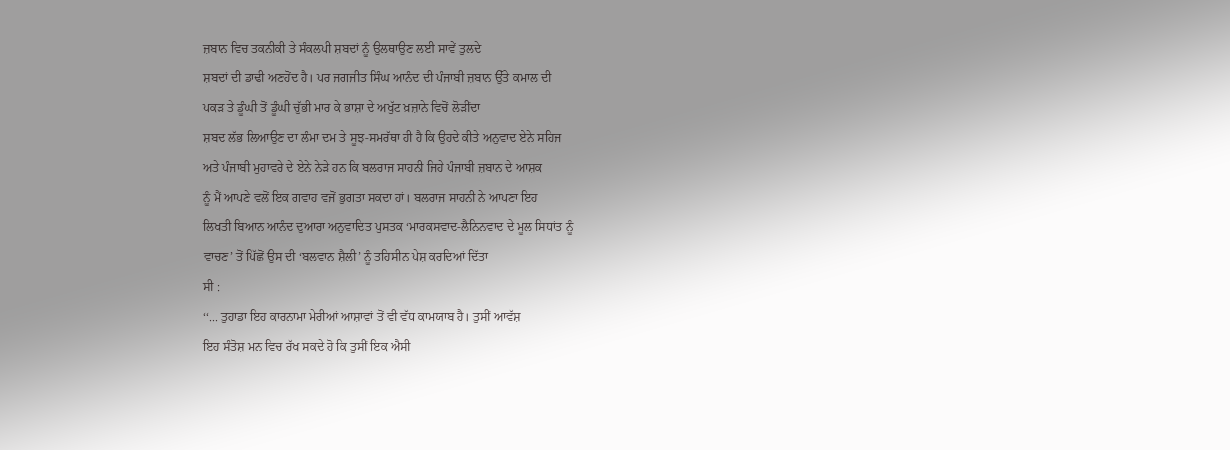ਜ਼ਬਾਨ ਵਿਚ ਤਕਨੀਕੀ ਤੇ ਸੰਕਲਪੀ ਸ਼ਬਦਾਂ ਨੂੰ ਉਲਥਾਉਣ ਲਈ ਸਾਵੇਂ ਤੁਲਦੇ
ਸ਼ਬਦਾਂ ਦੀ ਡਾਢੀ ਅਣਹੋਂਦ ਹੈ। ਪਰ ਜਗਜੀਤ ਸਿੰਘ ਆਨੰਦ ਦੀ ਪੰਜਾਬੀ ਜ਼ਬਾਨ ਉੱਤੇ ਕਮਾਲ ਦੀ
ਪਕੜ ਤੇ ਡੂੰਘੀ ਤੋਂ ਡੂੰਘੀ ਚੁੱਭੀ ਮਾਰ ਕੇ ਭਾਸ਼ਾ ਦੇ ਅਖੁੱਟ ਖ਼ਜ਼ਾਨੇ ਵਿਚੋਂ ਲੋੜੀਂਦਾ
ਸ਼ਬਦ ਲੱਭ ਲਿਆਉਣ ਦਾ ਲੰਮਾ ਦਮ ਤੇ ਸੂਝ-ਸਮਰੱਥਾ ਹੀ ਹੈ ਕਿ ਉਹਦੇ ਕੀਤੇ ਅਨੁਵਾਦ ਏਨੇ ਸਹਿਜ
ਅਤੇ ਪੰਜਾਬੀ ਮੁਹਾਵਰੇ ਦੇ ਏਨੇ ਨੇੜੇ ਹਨ ਕਿ ਬਲਰਾਜ ਸਾਹਨੀ ਜਿਹੇ ਪੰਜਾਬੀ ਜ਼ਬਾਨ ਦੇ ਆਸ਼ਕ
ਨੂੰ ਮੈਂ ਆਪਣੇ ਵਲੋਂ ਇਕ ਗਵਾਹ ਵਜੋਂ ਭੁਗਤਾ ਸਕਦਾ ਹਾਂ। ਬਲਰਾਜ ਸਾਹਨੀ ਨੇ ਆਪਣਾ ਇਹ
ਲਿਖਤੀ ਬਿਆਨ ਆਨੰਦ ਦੁਆਰਾ ਅਨੁਵਾਦਿਤ ਪੁਸਤਕ ‘ਮਾਰਕਸਵਾਦ-ਲੈਨਿਨਵਾਦ ਦੇ ਮੂਲ ਸਿਧਾਂਤ ਨੂੰ
ਵਾਚਣ’ ਤੋਂ ਪਿੱਛੋਂ ਉਸ ਦੀ ‘ਬਲਵਾਨ ਸ਼ੈਲੀ’ ਨੂੰ ਤਹਿਸੀਨ ਪੇਸ਼ ਕਰਦਿਆਂ ਦਿੱਤਾ
ਸੀ :
‘‘... ਤੁਹਾਡਾ ਇਹ ਕਾਰਨਾਮਾ ਮੇਰੀਆਂ ਆਸ਼ਾਵਾਂ ਤੋਂ ਵੀ ਵੱਧ ਕਾਮਯਾਬ ਹੈ। ਤੁਸੀਂ ਆਵੱਸ਼
ਇਹ ਸੰਤੋਸ਼ ਮਨ ਵਿਚ ਰੱਖ ਸਕਦੇ ਹੋ ਕਿ ਤੁਸੀਂ ਇਕ ਐਸੀ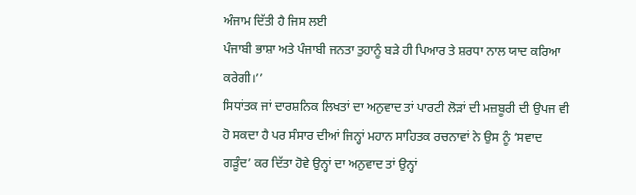ਅੰਜਾਮ ਦਿੱਤੀ ਹੈ ਜਿਸ ਲਈ
ਪੰਜਾਬੀ ਭਾਸ਼ਾ ਅਤੇ ਪੰਜਾਬੀ ਜਨਤਾ ਤੁਹਾਨੂੰ ਬੜੇ ਹੀ ਪਿਆਰ ਤੇ ਸ਼ਰਧਾ ਨਾਲ ਯਾਦ ਕਰਿਆ
ਕਰੇਗੀ।’’
ਸਿਧਾਂਤਕ ਜਾਂ ਦਾਰਸ਼ਨਿਕ ਲਿਖਤਾਂ ਦਾ ਅਨੁਵਾਦ ਤਾਂ ਪਾਰਟੀ ਲੋੜਾਂ ਦੀ ਮਜ਼ਬੂਰੀ ਦੀ ਉਪਜ ਵੀ
ਹੋ ਸਕਦਾ ਹੈ ਪਰ ਸੰਸਾਰ ਦੀਆਂ ਜਿਨ੍ਹਾਂ ਮਹਾਨ ਸਾਹਿਤਕ ਰਚਨਾਵਾਂ ਨੇ ਉਸ ਨੂੰ ‘ਸਵਾਦ
ਗੜੂੰਦ’ ਕਰ ਦਿੱਤਾ ਹੋਵੇ ਉਨ੍ਹਾਂ ਦਾ ਅਨੁਵਾਦ ਤਾਂ ਉਨ੍ਹਾਂ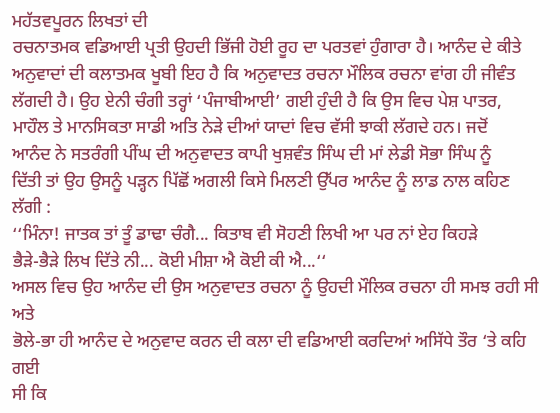ਮਹੱਤਵਪੂਰਨ ਲਿਖਤਾਂ ਦੀ
ਰਚਨਾਤਮਕ ਵਡਿਆਈ ਪ੍ਰਤੀ ਉਹਦੀ ਭਿੱਜੀ ਹੋਈ ਰੂਹ ਦਾ ਪਰਤਵਾਂ ਹੁੰਗਾਰਾ ਹੈ। ਆਨੰਦ ਦੇ ਕੀਤੇ
ਅਨੁਵਾਦਾਂ ਦੀ ਕਲਾਤਮਕ ਖੂਬੀ ਇਹ ਹੈ ਕਿ ਅਨੁਵਾਦਤ ਰਚਨਾ ਮੌਲਿਕ ਰਚਨਾ ਵਾਂਗ ਹੀ ਜੀਵੰਤ
ਲੱਗਦੀ ਹੈ। ਉਹ ਏਨੀ ਚੰਗੀ ਤਰ੍ਹਾਂ ‘ਪੰਜਾਬੀਆਈ’ ਗਈ ਹੁੰਦੀ ਹੈ ਕਿ ਉਸ ਵਿਚ ਪੇਸ਼ ਪਾਤਰ,
ਮਾਹੌਲ ਤੇ ਮਾਨਸਿਕਤਾ ਸਾਡੀ ਅਤਿ ਨੇੜੇ ਦੀਆਂ ਯਾਦਾਂ ਵਿਚ ਵੱਸੀ ਝਾਕੀ ਲੱਗਦੇ ਹਨ। ਜਦੋਂ
ਆਨੰਦ ਨੇ ਸਤਰੰਗੀ ਪੀਂਘ ਦੀ ਅਨੁਵਾਦਤ ਕਾਪੀ ਖੁਸ਼ਵੰਤ ਸਿੰਘ ਦੀ ਮਾਂ ਲੇਡੀ ਸੋਭਾ ਸਿੰਘ ਨੂੰ
ਦਿੱਤੀ ਤਾਂ ਉਹ ਉਸਨੂੰ ਪੜ੍ਹਨ ਪਿੱਛੋਂ ਅਗਲੀ ਕਿਸੇ ਮਿਲਣੀ ਉੱਪਰ ਆਨੰਦ ਨੂੰ ਲਾਡ ਨਾਲ ਕਹਿਣ
ਲੱਗੀ :
‘‘ਮਿੰਨਾ! ਜਾਤਕ ਤਾਂ ਤੂੰ ਡਾਢਾ ਚੰਗੈ... ਕਿਤਾਬ ਵੀ ਸੋਹਣੀ ਲਿਖੀ ਆ ਪਰ ਨਾਂ ਏਹ ਕਿਹੜੇ
ਭੈੜੇ-ਭੈੜੇ ਲਿਖ ਦਿੱਤੇ ਨੀ... ਕੋਈ ਮੀਸ਼ਾ ਐ ਕੋਈ ਕੀ ਐ...‘‘
ਅਸਲ ਵਿਚ ਉਹ ਆਨੰਦ ਦੀ ਉਸ ਅਨੁਵਾਦਤ ਰਚਨਾ ਨੂੰ ਉਹਦੀ ਮੌਲਿਕ ਰਚਨਾ ਹੀ ਸਮਝ ਰਹੀ ਸੀ ਅਤੇ
ਭੋਲੇ-ਭਾ ਹੀ ਆਨੰਦ ਦੇ ਅਨੁਵਾਦ ਕਰਨ ਦੀ ਕਲਾ ਦੀ ਵਡਿਆਈ ਕਰਦਿਆਂ ਅਸਿੱਧੇ ਤੌਰ ‘ਤੇ ਕਹਿ ਗਈ
ਸੀ ਕਿ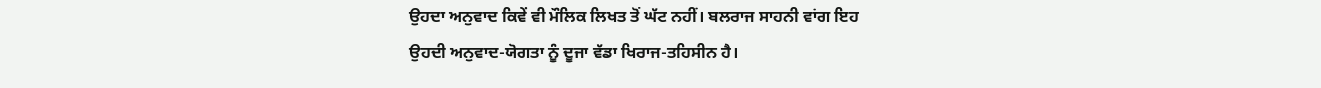ਉਹਦਾ ਅਨੁਵਾਦ ਕਿਵੇਂ ਵੀ ਮੌਲਿਕ ਲਿਖਤ ਤੋਂ ਘੱਟ ਨਹੀਂ। ਬਲਰਾਜ ਸਾਹਨੀ ਵਾਂਗ ਇਹ
ਉਹਦੀ ਅਨੁਵਾਦ-ਯੋਗਤਾ ਨੂੰ ਦੂਜਾ ਵੱਡਾ ਖਿਰਾਜ-ਤਹਿਸੀਨ ਹੈ।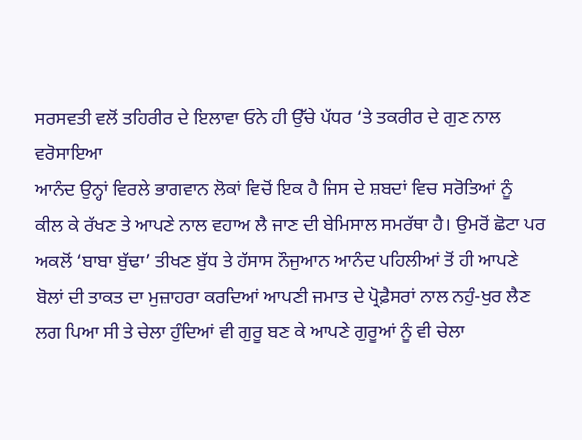ਸਰਸਵਤੀ ਵਲੋਂ ਤਹਿਰੀਰ ਦੇ ਇਲਾਵਾ ਓਨੇ ਹੀ ਉੱਚੇ ਪੱਧਰ ‘ਤੇ ਤਕਰੀਰ ਦੇ ਗੁਣ ਨਾਲ ਵਰੋਸਾਇਆ
ਆਨੰਦ ਉਨ੍ਹਾਂ ਵਿਰਲੇ ਭਾਗਵਾਨ ਲੋਕਾਂ ਵਿਚੋਂ ਇਕ ਹੈ ਜਿਸ ਦੇ ਸ਼ਬਦਾਂ ਵਿਚ ਸਰੋਤਿਆਂ ਨੂੰ
ਕੀਲ ਕੇ ਰੱਖਣ ਤੇ ਆਪਣੇ ਨਾਲ ਵਹਾਅ ਲੈ ਜਾਣ ਦੀ ਬੇਮਿਸਾਲ ਸਮਰੱਥਾ ਹੈ। ਉਮਰੋਂ ਛੋਟਾ ਪਰ
ਅਕਲੋਂ ‘ਬਾਬਾ ਬੁੱਢਾ’ ਤੀਖਣ ਬੁੱਧ ਤੇ ਹੱਸਾਸ ਨੌਜੁਆਨ ਆਨੰਦ ਪਹਿਲੀਆਂ ਤੋਂ ਹੀ ਆਪਣੇ
ਬੋਲਾਂ ਦੀ ਤਾਕਤ ਦਾ ਮੁਜ਼ਾਹਰਾ ਕਰਦਿਆਂ ਆਪਣੀ ਜਮਾਤ ਦੇ ਪ੍ਰੋਫ਼ੈਸਰਾਂ ਨਾਲ ਨਹੁੰ-ਖੁਰ ਲੈਣ
ਲਗ ਪਿਆ ਸੀ ਤੇ ਚੇਲਾ ਹੁੰਦਿਆਂ ਵੀ ਗੁਰੂ ਬਣ ਕੇ ਆਪਣੇ ਗੁਰੂਆਂ ਨੂੰ ਵੀ ਚੇਲਾ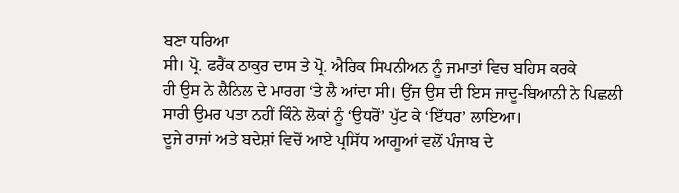ਬਣਾ ਧਰਿਆ
ਸੀ। ਪ੍ਰੋ. ਫਰੈਂਕ ਠਾਕੁਰ ਦਾਸ ਤੇ ਪ੍ਰੋ. ਐਰਿਕ ਸਿਪਨੀਅਨ ਨੂੰ ਜਮਾਤਾਂ ਵਿਚ ਬਹਿਸ ਕਰਕੇ
ਹੀ ਉਸ ਨੇ ਲੈਨਿਲ ਦੇ ਮਾਰਗ ‘ਤੇ ਲੈ ਆਂਦਾ ਸੀ। ਉਂਜ ਉਸ ਦੀ ਇਸ ਜਾਦੂ-ਬਿਆਨੀ ਨੇ ਪਿਛਲੀ
ਸਾਰੀ ਉਮਰ ਪਤਾ ਨਹੀਂ ਕਿੰਨੇ ਲੋਕਾਂ ਨੂੰ ‘ਉਧਰੋਂ’ ਪੁੱਟ ਕੇ ‘ਇੱਧਰ’ ਲਾਇਆ।
ਦੂਜੇ ਰਾਜਾਂ ਅਤੇ ਬਦੇਸ਼ਾਂ ਵਿਚੋਂ ਆਏ ਪ੍ਰਸਿੱਧ ਆਗੂਆਂ ਵਲੋਂ ਪੰਜਾਬ ਦੇ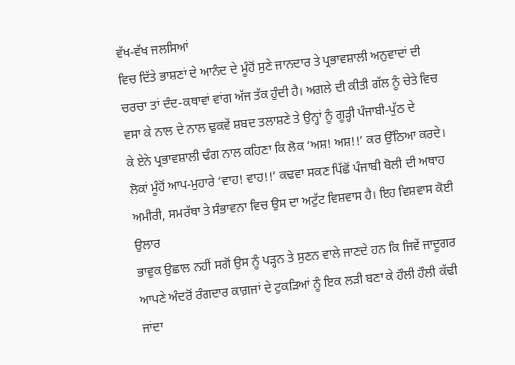ਵੱਖ-ਵੱਖ ਜਲਸਿਆਂ
ਵਿਚ ਦਿੱਤੇ ਭਾਸ਼ਣਾਂ ਦੇ ਆਨੰਦ ਦੇ ਮੂੰਹੋਂ ਸੁਣੇ ਜਾਨਦਾਰ ਤੇ ਪ੍ਰਭਾਵਸ਼ਾਲੀ ਅਨੁਵਾਦਾਂ ਦੀ
ਚਰਚਾ ਤਾਂ ਦੰਦ-ਕਥਾਵਾਂ ਵਾਂਗ ਅੱਜ ਤੱਕ ਹੁੰਦੀ ਹੈ। ਅਗਲੇ ਦੀ ਕੀਤੀ ਗੱਲ ਨੂੰ ਚੇਤੇ ਵਿਚ
ਵਸਾ ਕੇ ਨਾਲ ਦੇ ਨਾਲ ਢੁਕਵੇਂ ਸ਼ਬਦ ਤਲਾਸ਼ਣੇ ਤੇ ਉਨ੍ਹਾਂ ਨੂੰ ਗੂੜ੍ਹੀ ਪੰਜਾਬੀ-ਪੁੱਠ ਦੇ
ਕੇ ਏਨੇ ਪ੍ਰਭਾਵਸ਼ਾਲੀ ਢੰਗ ਨਾਲ ਕਹਿਣਾ ਕਿ ਲੋਕ ‘ਅਸ਼! ਅਸ਼!!’ ਕਰ ਉੱਠਿਆ ਕਰਦੇ।
ਲੋਕਾਂ ਮੂੰਹੋਂ ਆਪ-ਮੁਹਾਰੇ ‘ਵਾਹ! ਵਾਹ!!’ ਕਢਵਾ ਸਕਣ ਪਿੱਛੋਂ ਪੰਜਾਬੀ ਬੋਲੀ ਦੀ ਅਥਾਹ
ਅਮੀਰੀ, ਸਮਰੱਥਾ ਤੇ ਸੰਭਾਵਨਾ ਵਿਚ ਉਸ ਦਾ ਅਟੁੱਟ ਵਿਸ਼ਵਾਸ ਹੈ। ਇਹ ਵਿਸ਼ਵਾਸ ਕੋਈ ਉਲਾਰ
ਭਾਵੁਕ ਉਛਾਲ ਨਹੀਂ ਸਗੋਂ ਉਸ ਨੂੰ ਪੜ੍ਹਨ ਤੇ ਸੁਣਨ ਵਾਲੇ ਜਾਣਦੇ ਹਨ ਕਿ ਜਿਵੇਂ ਜਾਦੂਗਰ
ਆਪਣੇ ਅੰਦਰੋਂ ਰੰਗਦਾਰ ਕਾਗ਼ਜਾਂ ਦੇ ਟੁਕੜਿਆਂ ਨੂੰ ਇਕ ਲੜੀ ਬਣਾ ਕੇ ਹੌਲੀ ਹੌਲੀ ਕੱਢੀ
ਜਾਂਦਾ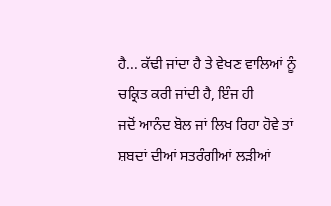ਹੈ... ਕੱਢੀ ਜਾਂਦਾ ਹੈ ਤੇ ਵੇਖਣ ਵਾਲਿਆਂ ਨੂੰ ਚਕ੍ਰਿਤ ਕਰੀ ਜਾਂਦੀ ਹੈ, ਇੰਜ ਹੀ
ਜਦੋਂ ਆਨੰਦ ਬੋਲ ਜਾਂ ਲਿਖ ਰਿਹਾ ਹੋਵੇ ਤਾਂ ਸ਼ਬਦਾਂ ਦੀਆਂ ਸਤਰੰਗੀਆਂ ਲੜੀਆਂ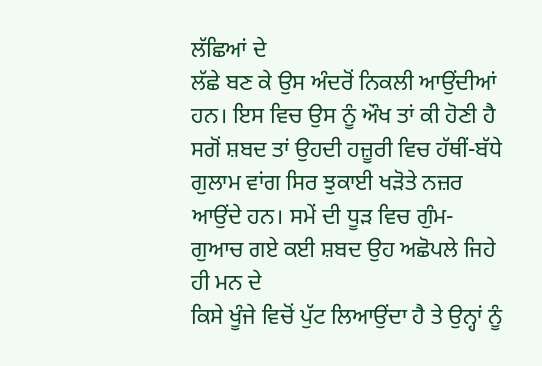ਲੱਛਿਆਂ ਦੇ
ਲੱਛੇ ਬਣ ਕੇ ਉਸ ਅੰਦਰੋਂ ਨਿਕਲੀ ਆਉਂਦੀਆਂ ਹਨ। ਇਸ ਵਿਚ ਉਸ ਨੂੰ ਔਖ ਤਾਂ ਕੀ ਹੋਣੀ ਹੈ
ਸਗੋਂ ਸ਼ਬਦ ਤਾਂ ਉਹਦੀ ਹਜ਼ੂਰੀ ਵਿਚ ਹੱਥੀਂ-ਬੱਧੇ ਗੁਲਾਮ ਵਾਂਗ ਸਿਰ ਝੁਕਾਈ ਖੜੋਤੇ ਨਜ਼ਰ
ਆਉਂਦੇ ਹਨ। ਸਮੇਂ ਦੀ ਧੂੜ ਵਿਚ ਗੁੰਮ-ਗੁਆਚ ਗਏ ਕਈ ਸ਼ਬਦ ਉਹ ਅਛੋਪਲੇ ਜਿਹੇ ਹੀ ਮਨ ਦੇ
ਕਿਸੇ ਖੂੰਜੇ ਵਿਚੋਂ ਪੁੱਟ ਲਿਆਉਂਦਾ ਹੈ ਤੇ ਉਨ੍ਹਾਂ ਨੂੰ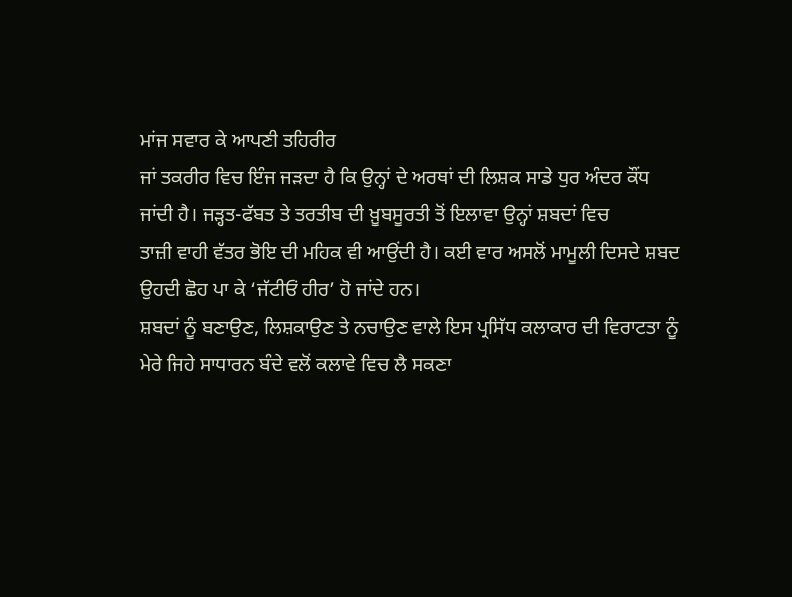ਮਾਂਜ ਸਵਾਰ ਕੇ ਆਪਣੀ ਤਹਿਰੀਰ
ਜਾਂ ਤਕਰੀਰ ਵਿਚ ਇੰਜ ਜੜਦਾ ਹੈ ਕਿ ਉਨ੍ਹਾਂ ਦੇ ਅਰਥਾਂ ਦੀ ਲਿਸ਼ਕ ਸਾਡੇ ਧੁਰ ਅੰਦਰ ਕੌਂਧ
ਜਾਂਦੀ ਹੈ। ਜੜ੍ਹਤ-ਫੱਬਤ ਤੇ ਤਰਤੀਬ ਦੀ ਖ਼ੂਬਸੂਰਤੀ ਤੋਂ ਇਲਾਵਾ ਉਨ੍ਹਾਂ ਸ਼ਬਦਾਂ ਵਿਚ
ਤਾਜ਼ੀ ਵਾਹੀ ਵੱਤਰ ਭੋਇ ਦੀ ਮਹਿਕ ਵੀ ਆਉਂਦੀ ਹੈ। ਕਈ ਵਾਰ ਅਸਲੋਂ ਮਾਮੂਲੀ ਦਿਸਦੇ ਸ਼ਬਦ
ਉਹਦੀ ਛੋਹ ਪਾ ਕੇ ‘ਜੱਟੀਓਂ ਹੀਰ’ ਹੋ ਜਾਂਦੇ ਹਨ।
ਸ਼ਬਦਾਂ ਨੂੰ ਬਣਾਉਣ, ਲਿਸ਼ਕਾਉਣ ਤੇ ਨਚਾਉਣ ਵਾਲੇ ਇਸ ਪ੍ਰਸਿੱਧ ਕਲਾਕਾਰ ਦੀ ਵਿਰਾਟਤਾ ਨੂੰ
ਮੇਰੇ ਜਿਹੇ ਸਾਧਾਰਨ ਬੰਦੇ ਵਲੋਂ ਕਲਾਵੇ ਵਿਚ ਲੈ ਸਕਣਾ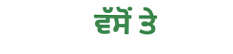ਵੱਸੋਂ ਤੇ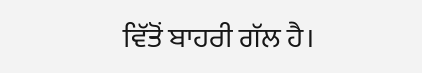ਵਿੱਤੋਂ ਬਾਹਰੀ ਗੱਲ ਹੈ।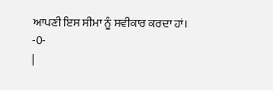ਆਪਣੀ ਇਸ ਸੀਮਾ ਨੂੰ ਸਵੀਕਾਰ ਕਰਦਾ ਹਾਂ।
-0-
|